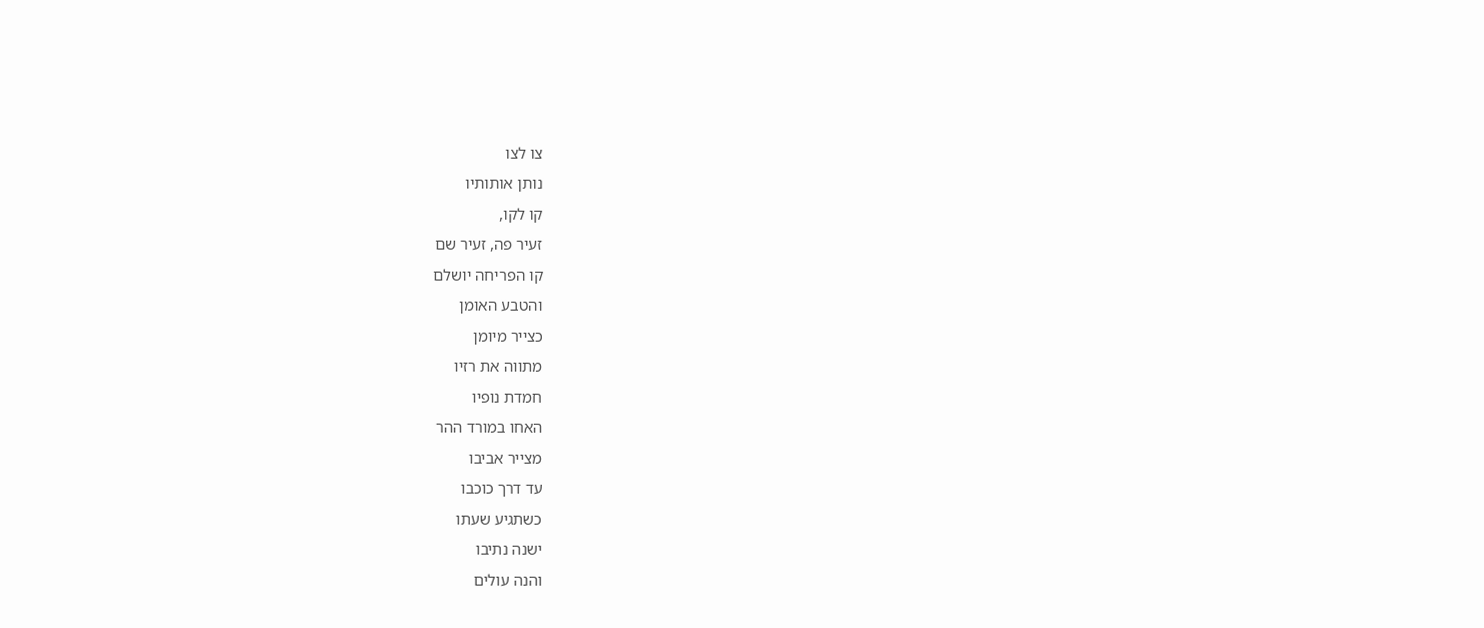צו לצו
נותן אותותיו
קו לקו,
זעיר פה, זעיר שם
קו הפריחה יושלם
והטבע האומן
כצייר מיומן
מתווה את רזיו
חמדת נופיו
האחו במורד ההר
מצייר אביבו
עד דרך כוכבו
כשתגיע שעתו
ישנה נתיבו
והנה עולים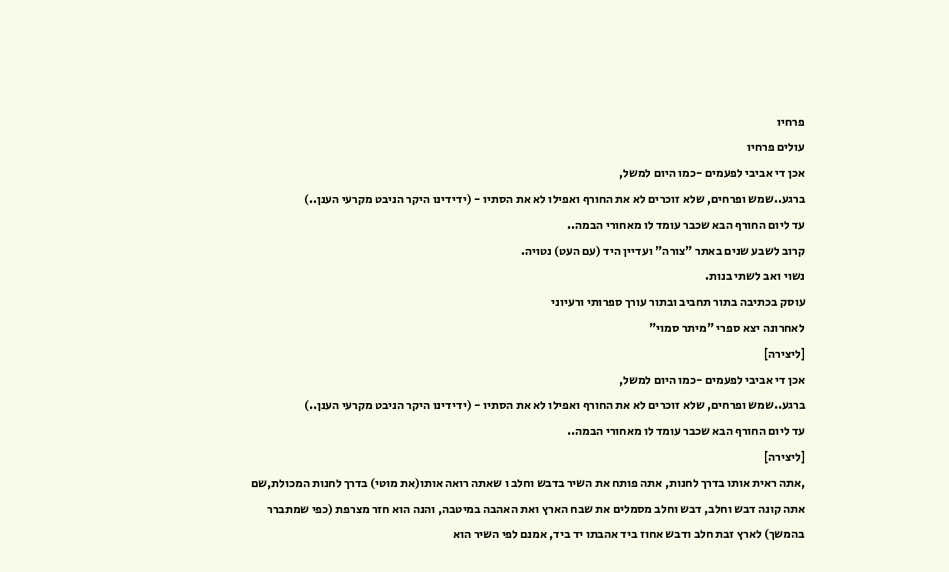פרחיו
עולים פרחיו
אכן די אביבי לפעמים -כמו היום למשל,
ברגע..שמש ופרחים, שלא זוכרים לא את החורף ואפילו לא את הסתיו - (ידידינו היקר הניבט מקרעי הענן..)
עד ליום החורף הבא שכבר עומד לו מאחורי הבמה..
קרוב לשבע שנים באתר "צורה" ועדיין היד (עם העט) נטויה.
נשוי ואב לשתי בנות.
עוסק בכתיבה בתור תחביב ובתור עורך ספרותי ורעיוני
לאחרונה יצא ספרי "מיתר סמוי"
[ליצירה]
אכן די אביבי לפעמים -כמו היום למשל,
ברגע..שמש ופרחים, שלא זוכרים לא את החורף ואפילו לא את הסתיו - (ידידינו היקר הניבט מקרעי הענן..)
עד ליום החורף הבא שכבר עומד לו מאחורי הבמה..
[ליצירה]
,אתה ראית אותו בדרך לחנות, אתה פותח את השיר בדבש וחלב ו שאתה רואה אותו(את מוטי) בדרך לחנות המכולת,שם אתה קונה דבש וחלב, דבש וחלב מסמלים את שבח הארץ ואת האהבה במיטבה, והנה הוא חזר מצרפת (כפי שמתברר בהמשך) לארץ זבת חלב ודבש אחוז ביד אהבתו יד ביד, אמנם לפי השיר הוא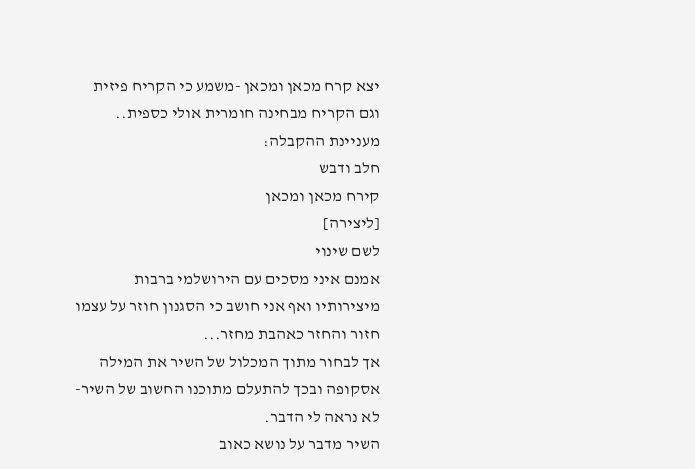יצא קרח מכאן ומכאן -משמע כי הקריח פיזית וגם הקריח מבחינה חומרית אולי כספית..
מעניינת ההקבלה:
חלב ודבש
קירח מכאן ומכאן
[ליצירה]
לשם שינוי
אמנם איני מסכים עם הירושלמי ברבות מיצירותיו ואף אני חושב כי הסגנון חוזר על עצמו חזור והחזר כאהבת מחזר...
אך לבחור מתוך המכלול של השיר את המילה אסקופה ובכך להתעלם מתוכנו החשוב של השיר-לא נראה לי הדבר.
השיר מדבר על נושא כאוב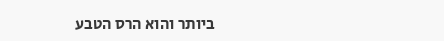ביותר והוא הרס הטבע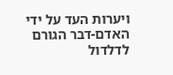ויערות העד על ידי האדם-דבר הגורם לדלדול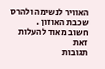האוויר לנשימה ולהרס שכבת האוזון .
חשוב מאוד להעלות זאת
תגובות